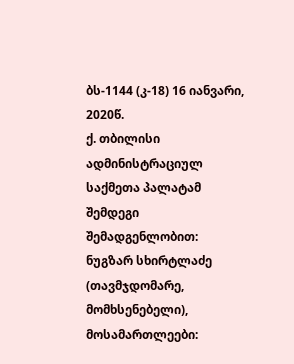ბს-1144 (კ-18) 16 იანვარი, 2020წ.
ქ. თბილისი
ადმინისტრაციულ საქმეთა პალატამ
შემდეგი შემადგენლობით:
ნუგზარ სხირტლაძე (თავმჯდომარე, მომხსენებელი),
მოსამართლეები: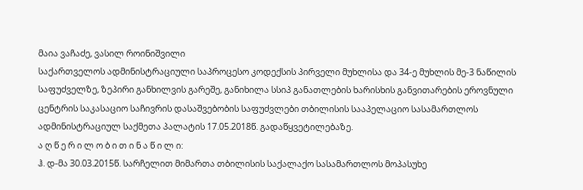მაია ვაჩაძე, ვასილ როინიშვილი
საქართველოს ადმინისტრაციული საპროცესო კოდექსის პირველი მუხლისა და 34-ე მუხლის მე-3 ნაწილის საფუძველზე, ზეპირი განხილვის გარეშე, განიხილა სსიპ განათლების ხარისხის განვითარების ეროვნული ცენტრის საკასაციო საჩივრის დასაშვებობის საფუძვლები თბილისის სააპელაციო სასამართლოს ადმინისტრაციულ საქმეთა პალატის 17.05.2018წ. გადაწყვეტილებაზე.
ა ღ წ ე რ ი ლ ო ბ ი თ ი ნ ა წ ი ლ ი:
ჰ. დ-მა 30.03.2015წ. სარჩელით მიმართა თბილისის საქალაქო სასამართლოს მოპასუხე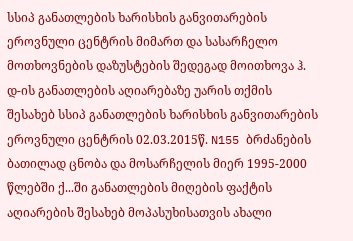სსიპ განათლების ხარისხის განვითარების ეროვნული ცენტრის მიმართ და სასარჩელო მოთხოვნების დაზუსტების შედეგად მოითხოვა ჰ. დ-ის განათლების აღიარებაზე უარის თქმის შესახებ სსიპ განათლების ხარისხის განვითარების ეროვნული ცენტრის 02.03.2015წ. N155 ბრძანების ბათილად ცნობა და მოსარჩელის მიერ 1995-2000 წლებში ქ...ში განათლების მიღების ფაქტის აღიარების შესახებ მოპასუხისათვის ახალი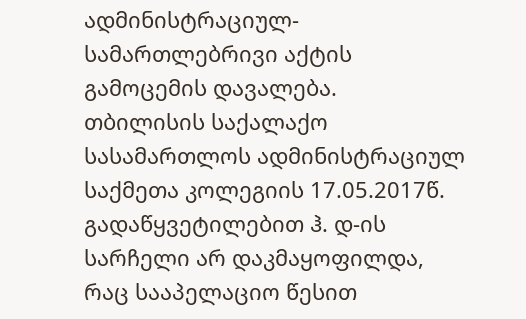ადმინისტრაციულ-სამართლებრივი აქტის გამოცემის დავალება.
თბილისის საქალაქო სასამართლოს ადმინისტრაციულ საქმეთა კოლეგიის 17.05.2017წ. გადაწყვეტილებით ჰ. დ-ის სარჩელი არ დაკმაყოფილდა, რაც სააპელაციო წესით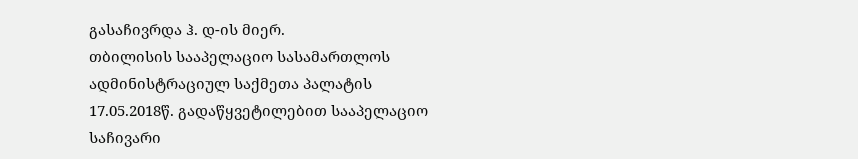გასაჩივრდა ჰ. დ-ის მიერ.
თბილისის სააპელაციო სასამართლოს ადმინისტრაციულ საქმეთა პალატის 17.05.2018წ. გადაწყვეტილებით სააპელაციო საჩივარი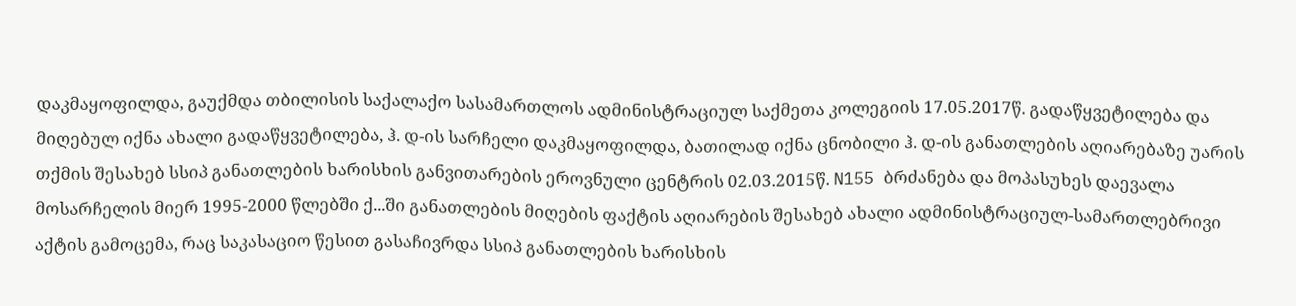დაკმაყოფილდა, გაუქმდა თბილისის საქალაქო სასამართლოს ადმინისტრაციულ საქმეთა კოლეგიის 17.05.2017წ. გადაწყვეტილება და მიღებულ იქნა ახალი გადაწყვეტილება, ჰ. დ-ის სარჩელი დაკმაყოფილდა, ბათილად იქნა ცნობილი ჰ. დ-ის განათლების აღიარებაზე უარის თქმის შესახებ სსიპ განათლების ხარისხის განვითარების ეროვნული ცენტრის 02.03.2015წ. N155 ბრძანება და მოპასუხეს დაევალა მოსარჩელის მიერ 1995-2000 წლებში ქ...ში განათლების მიღების ფაქტის აღიარების შესახებ ახალი ადმინისტრაციულ-სამართლებრივი აქტის გამოცემა, რაც საკასაციო წესით გასაჩივრდა სსიპ განათლების ხარისხის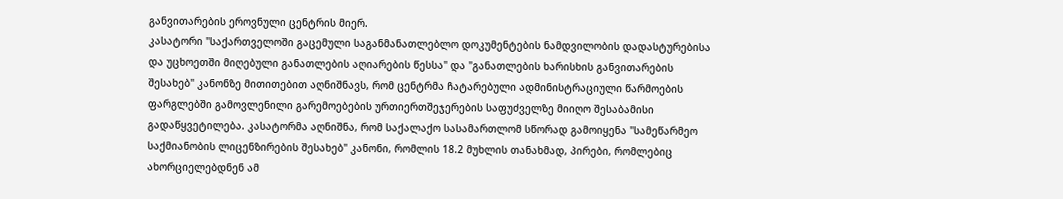განვითარების ეროვნული ცენტრის მიერ.
კასატორი "საქართველოში გაცემული საგანმანათლებლო დოკუმენტების ნამდვილობის დადასტურებისა და უცხოეთში მიღებული განათლების აღიარების წესსა" და "განათლების ხარისხის განვითარების შესახებ" კანონზე მითითებით აღნიშნავს, რომ ცენტრმა ჩატარებული ადმინისტრაციული წარმოების ფარგლებში გამოვლენილი გარემოებების ურთიერთშეჯერების საფუძველზე მიიღო შესაბამისი გადაწყვეტილება. კასატორმა აღნიშნა, რომ საქალაქო სასამართლომ სწორად გამოიყენა "სამეწარმეო საქმიანობის ლიცენზირების შესახებ" კანონი, რომლის 18.2 მუხლის თანახმად, პირები, რომლებიც ახორციელებდნენ ამ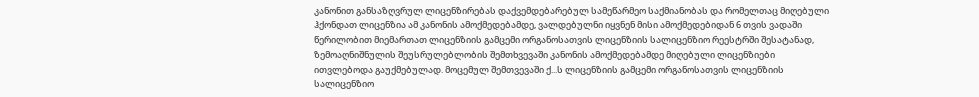კანონით განსაზღვრულ ლიცენზირებას დაქვემდებარებულ სამეწარმეო საქმიანობას და რომელთაც მიღებული ჰქონდათ ლიცენზია ამ კანონის ამოქმედებამდე, ვალდებულნი იყვნენ მისი ამოქმედებიდან 6 თვის ვადაში წერილობით მიემართათ ლიცენზიის გამცემი ორგანოსათვის ლიცენზიის სალიცენზიო რეესტრში შესატანად, ზემოაღნიშნულის შეუსრულებლობის შემთხვევაში კანონის ამოქმედებამდე მიღებული ლიცენზიები ითვლებოდა გაუქმებულად. მოცემულ შემთვევაში ქ...ს ლიცენზიის გამცემი ორგანოსათვის ლიცენზიის სალიცენზიო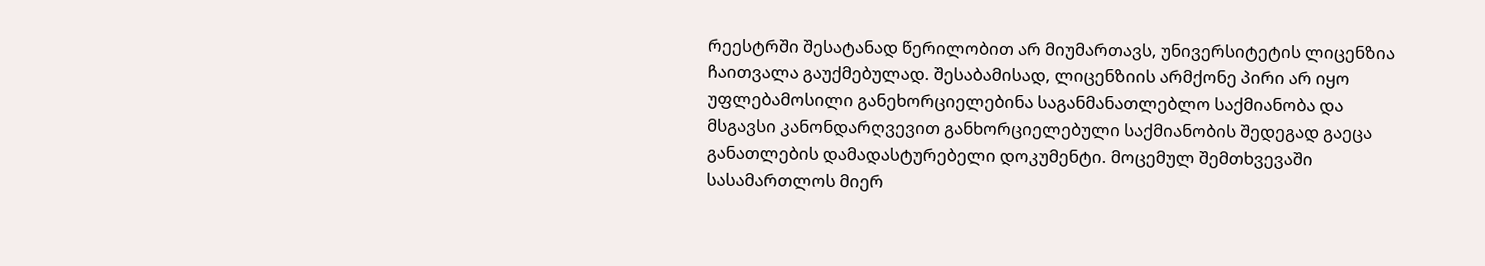რეესტრში შესატანად წერილობით არ მიუმართავს, უნივერსიტეტის ლიცენზია ჩაითვალა გაუქმებულად. შესაბამისად, ლიცენზიის არმქონე პირი არ იყო უფლებამოსილი განეხორციელებინა საგანმანათლებლო საქმიანობა და მსგავსი კანონდარღვევით განხორციელებული საქმიანობის შედეგად გაეცა განათლების დამადასტურებელი დოკუმენტი. მოცემულ შემთხვევაში სასამართლოს მიერ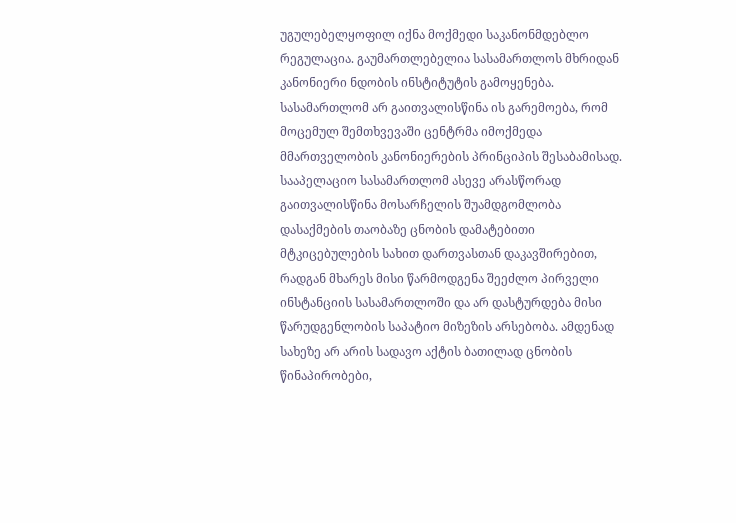უგულებელყოფილ იქნა მოქმედი საკანონმდებლო რეგულაცია. გაუმართლებელია სასამართლოს მხრიდან კანონიერი ნდობის ინსტიტუტის გამოყენება. სასამართლომ არ გაითვალისწინა ის გარემოება, რომ მოცემულ შემთხვევაში ცენტრმა იმოქმედა მმართველობის კანონიერების პრინციპის შესაბამისად. სააპელაციო სასამართლომ ასევე არასწორად გაითვალისწინა მოსარჩელის შუამდგომლობა დასაქმების თაობაზე ცნობის დამატებითი მტკიცებულების სახით დართვასთან დაკავშირებით, რადგან მხარეს მისი წარმოდგენა შეეძლო პირველი ინსტანციის სასამართლოში და არ დასტურდება მისი წარუდგენლობის საპატიო მიზეზის არსებობა. ამდენად სახეზე არ არის სადავო აქტის ბათილად ცნობის წინაპირობები,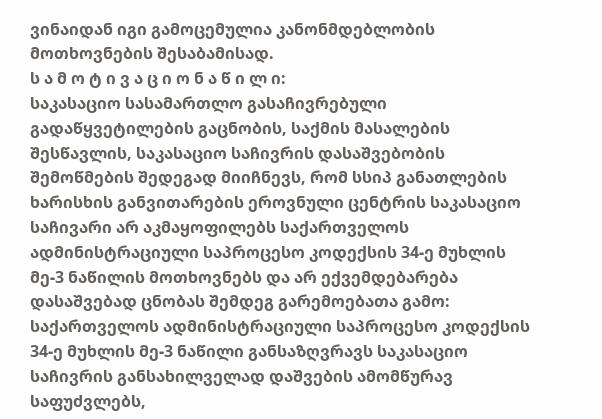ვინაიდან იგი გამოცემულია კანონმდებლობის მოთხოვნების შესაბამისად.
ს ა მ ო ტ ი ვ ა ც ი ო ნ ა წ ი ლ ი:
საკასაციო სასამართლო გასაჩივრებული გადაწყვეტილების გაცნობის, საქმის მასალების შესწავლის, საკასაციო საჩივრის დასაშვებობის შემოწმების შედეგად მიიჩნევს, რომ სსიპ განათლების ხარისხის განვითარების ეროვნული ცენტრის საკასაციო საჩივარი არ აკმაყოფილებს საქართველოს ადმინისტრაციული საპროცესო კოდექსის 34-ე მუხლის მე-3 ნაწილის მოთხოვნებს და არ ექვემდებარება დასაშვებად ცნობას შემდეგ გარემოებათა გამო:
საქართველოს ადმინისტრაციული საპროცესო კოდექსის 34-ე მუხლის მე-3 ნაწილი განსაზღვრავს საკასაციო საჩივრის განსახილველად დაშვების ამომწურავ საფუძვლებს,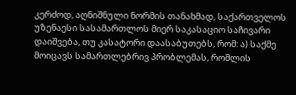კერძოდ, აღნიშნული ნორმის თანახმად, საქართველოს უზენაესი სასამართლოს მიერ საკასაციო საჩივარი დაიშვება, თუ კასატორი დაასაბუთებს, რომ: ა) საქმე მოიცავს სამართლებრივ პრობლემას, რომლის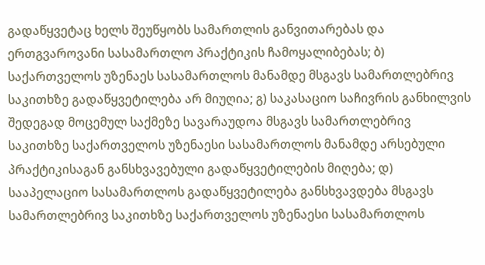გადაწყვეტაც ხელს შეუწყობს სამართლის განვითარებას და ერთგვაროვანი სასამართლო პრაქტიკის ჩამოყალიბებას; ბ) საქართველოს უზენაეს სასამართლოს მანამდე მსგავს სამართლებრივ საკითხზე გადაწყვეტილება არ მიუღია; გ) საკასაციო საჩივრის განხილვის შედეგად მოცემულ საქმეზე სავარაუდოა მსგავს სამართლებრივ საკითხზე საქართველოს უზენაესი სასამართლოს მანამდე არსებული პრაქტიკისაგან განსხვავებული გადაწყვეტილების მიღება; დ) სააპელაციო სასამართლოს გადაწყვეტილება განსხვავდება მსგავს სამართლებრივ საკითხზე საქართველოს უზენაესი სასამართლოს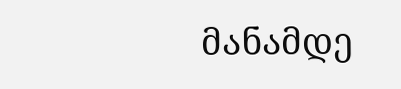მანამდე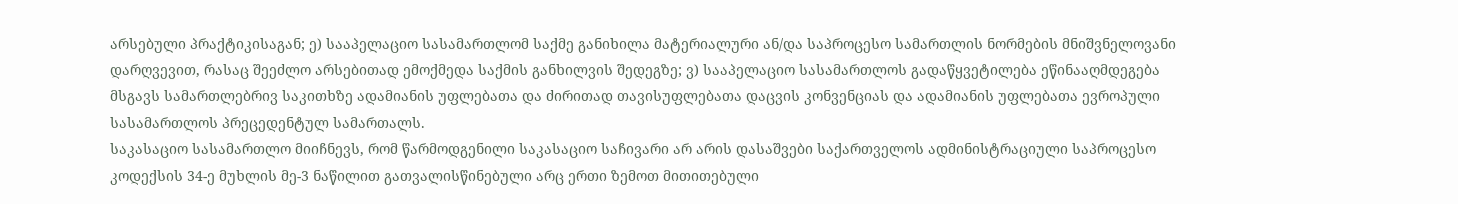არსებული პრაქტიკისაგან; ე) სააპელაციო სასამართლომ საქმე განიხილა მატერიალური ან/და საპროცესო სამართლის ნორმების მნიშვნელოვანი დარღვევით, რასაც შეეძლო არსებითად ემოქმედა საქმის განხილვის შედეგზე; ვ) სააპელაციო სასამართლოს გადაწყვეტილება ეწინააღმდეგება მსგავს სამართლებრივ საკითხზე ადამიანის უფლებათა და ძირითად თავისუფლებათა დაცვის კონვენციას და ადამიანის უფლებათა ევროპული სასამართლოს პრეცედენტულ სამართალს.
საკასაციო სასამართლო მიიჩნევს, რომ წარმოდგენილი საკასაციო საჩივარი არ არის დასაშვები საქართველოს ადმინისტრაციული საპროცესო კოდექსის 34-ე მუხლის მე-3 ნაწილით გათვალისწინებული არც ერთი ზემოთ მითითებული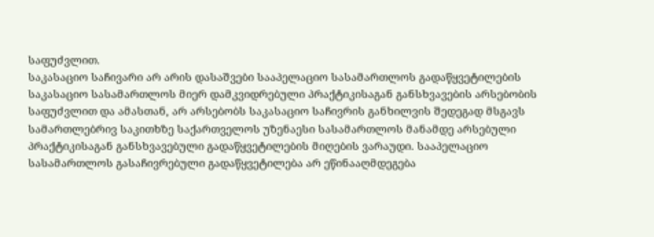საფუძვლით.
საკასაციო საჩივარი არ არის დასაშვები სააპელაციო სასამართლოს გადაწყვეტილების საკასაციო სასამართლოს მიერ დამკვიდრებული პრაქტიკისაგან განსხვავების არსებობის საფუძვლით და ამასთან, არ არსებობს საკასაციო საჩივრის განხილვის შედეგად მსგავს სამართლებრივ საკითხზე საქართველოს უზენაესი სასამართლოს მანამდე არსებული პრაქტიკისაგან განსხვავებული გადაწყვეტილების მიღების ვარაუდი. სააპელაციო სასამართლოს გასაჩივრებული გადაწყვეტილება არ ეწინააღმდეგება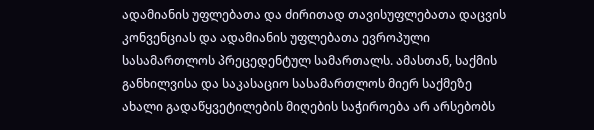ადამიანის უფლებათა და ძირითად თავისუფლებათა დაცვის კონვენციას და ადამიანის უფლებათა ევროპული სასამართლოს პრეცედენტულ სამართალს. ამასთან, საქმის განხილვისა და საკასაციო სასამართლოს მიერ საქმეზე ახალი გადაწყვეტილების მიღების საჭიროება არ არსებობს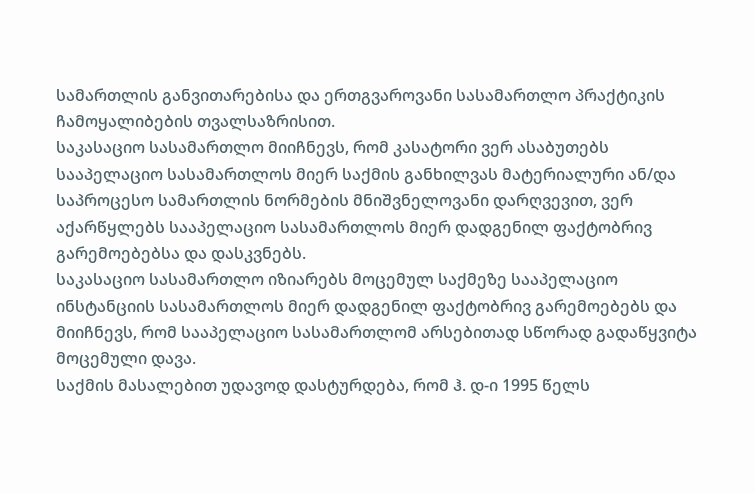სამართლის განვითარებისა და ერთგვაროვანი სასამართლო პრაქტიკის ჩამოყალიბების თვალსაზრისით.
საკასაციო სასამართლო მიიჩნევს, რომ კასატორი ვერ ასაბუთებს სააპელაციო სასამართლოს მიერ საქმის განხილვას მატერიალური ან/და საპროცესო სამართლის ნორმების მნიშვნელოვანი დარღვევით, ვერ აქარწყლებს სააპელაციო სასამართლოს მიერ დადგენილ ფაქტობრივ გარემოებებსა და დასკვნებს.
საკასაციო სასამართლო იზიარებს მოცემულ საქმეზე სააპელაციო ინსტანციის სასამართლოს მიერ დადგენილ ფაქტობრივ გარემოებებს და მიიჩნევს, რომ სააპელაციო სასამართლომ არსებითად სწორად გადაწყვიტა მოცემული დავა.
საქმის მასალებით უდავოდ დასტურდება, რომ ჰ. დ-ი 1995 წელს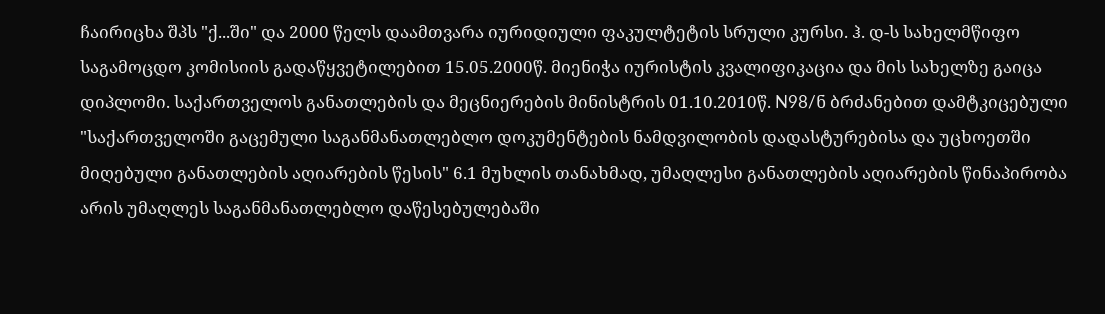ჩაირიცხა შპს "ქ...ში" და 2000 წელს დაამთვარა იურიდიული ფაკულტეტის სრული კურსი. ჰ. დ-ს სახელმწიფო საგამოცდო კომისიის გადაწყვეტილებით 15.05.2000წ. მიენიჭა იურისტის კვალიფიკაცია და მის სახელზე გაიცა დიპლომი. საქართველოს განათლების და მეცნიერების მინისტრის 01.10.2010წ. N98/ნ ბრძანებით დამტკიცებული "საქართველოში გაცემული საგანმანათლებლო დოკუმენტების ნამდვილობის დადასტურებისა და უცხოეთში მიღებული განათლების აღიარების წესის" 6.1 მუხლის თანახმად, უმაღლესი განათლების აღიარების წინაპირობა არის უმაღლეს საგანმანათლებლო დაწესებულებაში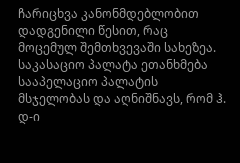ჩარიცხვა კანონმდებლობით დადგენილი წესით, რაც მოცემულ შემთხვევაში სახეზეა.
საკასაციო პალატა ეთანხმება სააპელაციო პალატის მსჯელობას და აღნიშნავს, რომ ჰ. დ-ი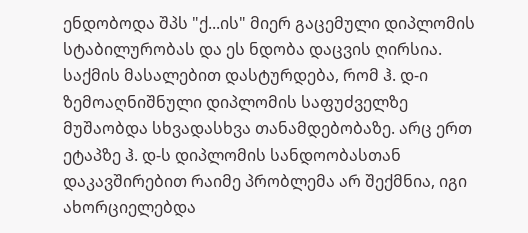ენდობოდა შპს "ქ...ის" მიერ გაცემული დიპლომის სტაბილურობას და ეს ნდობა დაცვის ღირსია. საქმის მასალებით დასტურდება, რომ ჰ. დ-ი ზემოაღნიშნული დიპლომის საფუძველზე მუშაობდა სხვადასხვა თანამდებობაზე. არც ერთ ეტაპზე ჰ. დ-ს დიპლომის სანდოობასთან დაკავშირებით რაიმე პრობლემა არ შექმნია, იგი ახორციელებდა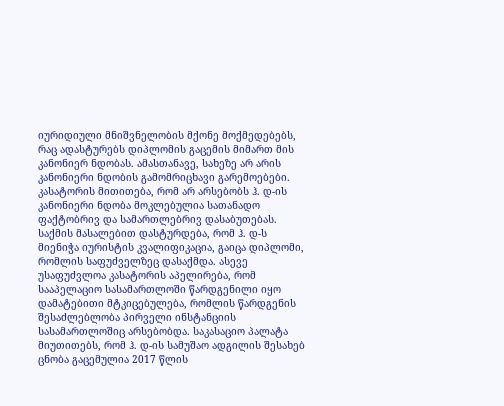იურიდიული მნიშვნელობის მქონე მოქმედებებს, რაც ადასტურებს დიპლომის გაცემის მიმართ მის კანონიერ ნდობას. ამასთანავე, სახეზე არ არის კანონიერი ნდობის გამომრიცხავი გარემოებები.
კასატორის მითითება, რომ არ არსებობს ჰ. დ-ის კანონიერი ნდობა მოკლებულია სათანადო ფაქტობრივ და სამართლებრივ დასაბუთებას. საქმის მასალებით დასტურდება, რომ ჰ. დ-ს მიენიჭა იურისტის კვალიფიკაცია, გაიცა დიპლომი, რომლის საფუძველზეც დასაქმდა. ასევე უსაფუძვლოა კასატორის აპელირება, რომ სააპელაციო სასამართლოში წარდგენილი იყო დამატებითი მტკიცებულება, რომლის წარდგენის შესაძლებლობა პირველი ინსტანციის სასამართლოშიც არსებობდა. საკასაციო პალატა მიუთითებს, რომ ჰ. დ-ის სამუშაო ადგილის შესახებ ცნობა გაცემულია 2017 წლის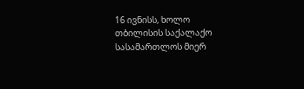16 ივნისს, ხოლო თბილისის საქალაქო სასამართლოს მიერ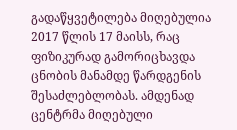გადაწყვეტილება მიღებულია 2017 წლის 17 მაისს, რაც ფიზიკურად გამორიცხავდა ცნობის მანამდე წარდგენის შესაძლებლობას. ამდენად ცენტრმა მიღებული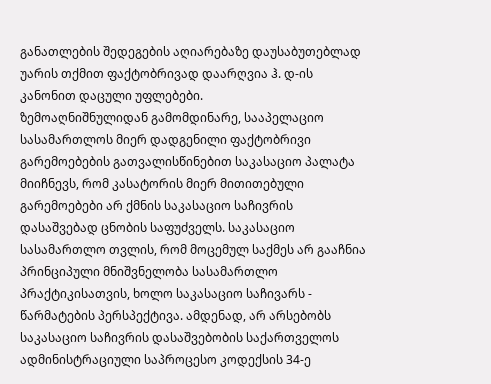განათლების შედეგების აღიარებაზე დაუსაბუთებლად უარის თქმით ფაქტობრივად დაარღვია ჰ. დ-ის კანონით დაცული უფლებები.
ზემოაღნიშნულიდან გამომდინარე, სააპელაციო სასამართლოს მიერ დადგენილი ფაქტობრივი გარემოებების გათვალისწინებით საკასაციო პალატა მიიჩნევს, რომ კასატორის მიერ მითითებული გარემოებები არ ქმნის საკასაციო საჩივრის დასაშვებად ცნობის საფუძველს. საკასაციო სასამართლო თვლის, რომ მოცემულ საქმეს არ გააჩნია პრინციპული მნიშვნელობა სასამართლო პრაქტიკისათვის, ხოლო საკასაციო საჩივარს - წარმატების პერსპექტივა. ამდენად, არ არსებობს საკასაციო საჩივრის დასაშვებობის საქართველოს ადმინისტრაციული საპროცესო კოდექსის 34-ე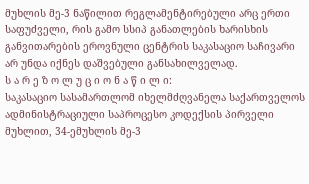მუხლის მე-3 ნაწილით რეგლამენტირებული არც ერთი საფუძველი, რის გამო სსიპ განათლების ხარისხის განვითარების ეროვნული ცენტრის საკასაციო საჩივარი არ უნდა იქნეს დაშვებული განსახილველად.
ს ა რ ე ზ ო ლ უ ც ი ო ნ ა წ ი ლ ი:
საკასაციო სასამართლომ იხელმძღვანელა საქართველოს ადმინისტრაციული საპროცესო კოდექსის პირველი მუხლით, 34-ემუხლის მე-3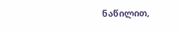ნაწილით,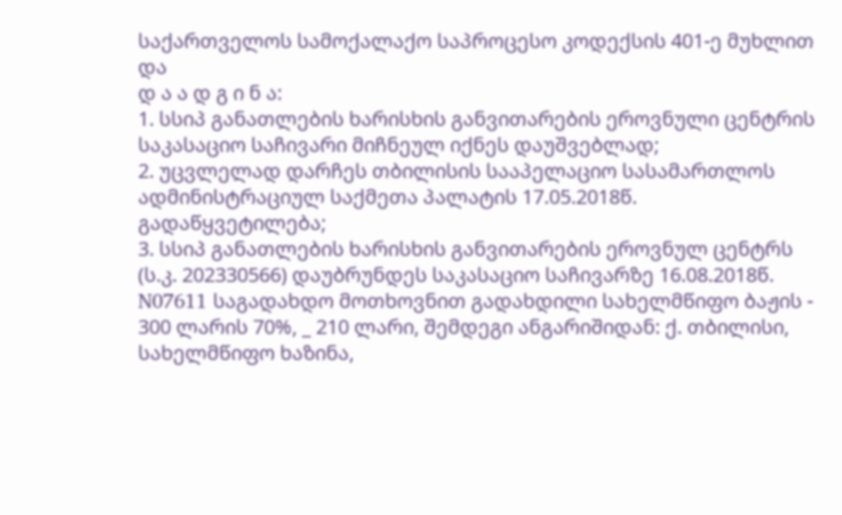საქართველოს სამოქალაქო საპროცესო კოდექსის 401-ე მუხლით და
დ ა ა დ გ ი ნ ა:
1. სსიპ განათლების ხარისხის განვითარების ეროვნული ცენტრის საკასაციო საჩივარი მიჩნეულ იქნეს დაუშვებლად;
2. უცვლელად დარჩეს თბილისის სააპელაციო სასამართლოს ადმინისტრაციულ საქმეთა პალატის 17.05.2018წ. გადაწყვეტილება;
3. სსიპ განათლების ხარისხის განვითარების ეროვნულ ცენტრს (ს.კ. 202330566) დაუბრუნდეს საკასაციო საჩივარზე 16.08.2018წ. N07611 საგადახდო მოთხოვნით გადახდილი სახელმწიფო ბაჟის - 300 ლარის 70%, _ 210 ლარი, შემდეგი ანგარიშიდან: ქ. თბილისი, სახელმწიფო ხაზინა,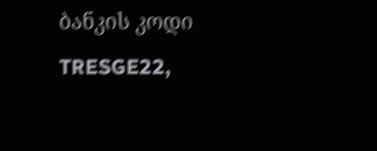ბანკის კოდი TRESGE22,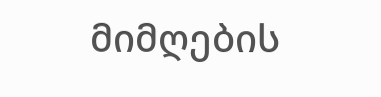მიმღების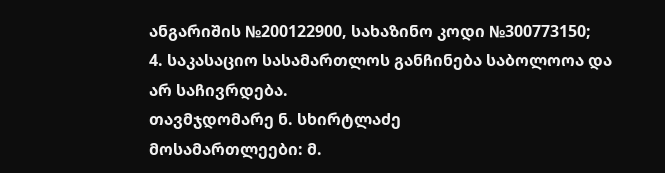ანგარიშის №200122900, სახაზინო კოდი №300773150;
4. საკასაციო სასამართლოს განჩინება საბოლოოა და არ საჩივრდება.
თავმჯდომარე ნ. სხირტლაძე
მოსამართლეები: მ.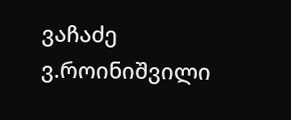ვაჩაძე
ვ.როინიშვილი